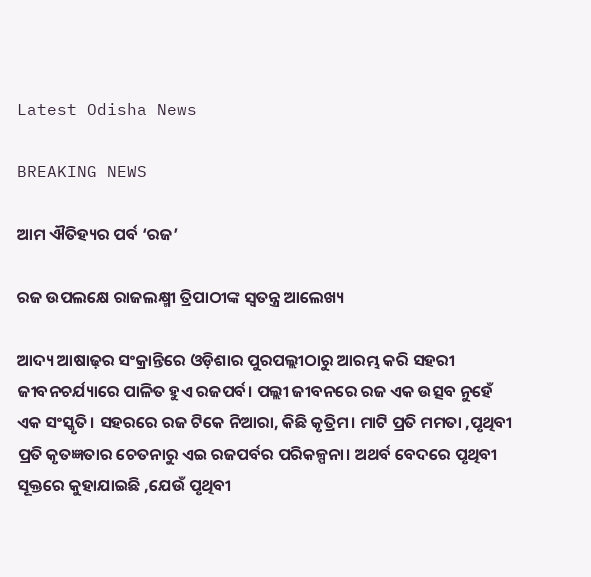Latest Odisha News

BREAKING NEWS

ଆମ ଐତିହ୍ୟର ପର୍ବ ‘ରଜ’

ରଜ ଉପଲକ୍ଷେ ରାଜଲକ୍ଷ୍ମୀ ତ୍ରିପାଠୀଙ୍କ ସ୍ୱତନ୍ତ୍ର ଆଲେଖ୍ୟ

ଆଦ୍ୟ ଆଷାଢ଼ର ସଂକ୍ରାନ୍ତିରେ ଓଡ଼ିଶାର ପୁରପଲ୍ଲୀଠାରୁ ଆରମ୍ଭ କରି ସହରୀ ଜୀବନଚର୍ଯ୍ୟାରେ ପାଳିତ ହୁଏ ରଜପର୍ବ। ପଲ୍ଲୀ ଜୀବନରେ ରଜ ଏକ ଉତ୍ସବ ନୁହେଁ ଏକ ସଂସ୍କୃତି। ସହରରେ ରଜ ଟିକେ ନିଆରା, କିଛି କୃତ୍ରିମ। ମାଟି ପ୍ରତି ମମତା ,ପୃଥିବୀ ପ୍ରତି କୃତଜ୍ଞତାର ଚେତନାରୁ ଏଇ ରଜପର୍ବର ପରିକଳ୍ପନା। ଅଥର୍ବ ବେଦରେ ପୃଥିବୀ ସୂକ୍ତରେ କୁହାଯାଇଛି ,ଯେଉଁ ପୃଥିବୀ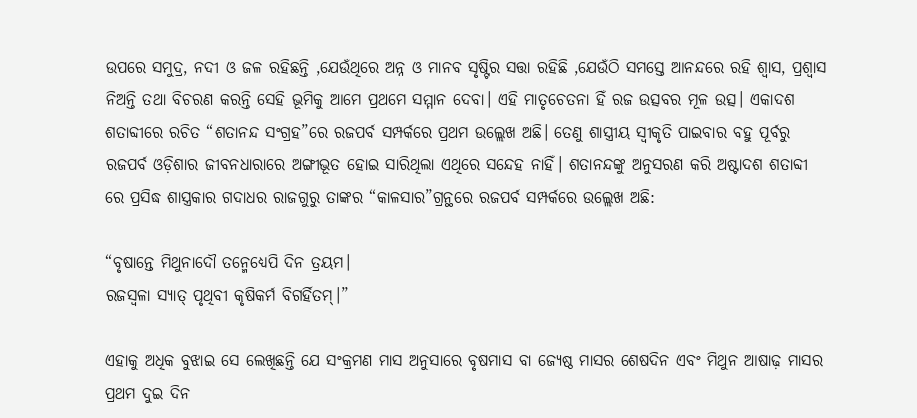ଉପରେ ସମୁଦ୍ର, ନଦୀ ଓ ଜଳ ରହିଛନ୍ତି ,ଯେଉଁଥିରେ ଅନ୍ନ ଓ ମାନବ ସୃଷ୍ଟିର ସତ୍ତା ରହିଛି ,ଯେଉଁଠି ସମସ୍ତେ ଆନନ୍ଦରେ ରହି ଶ୍ବାସ, ପ୍ରଶ୍ବାସ ନିଅନ୍ତି ତଥା ବିଚରଣ କରନ୍ତି ସେହି ଭୂମିକୁ ଆମେ ପ୍ରଥମେ ସମ୍ମାନ ଦେବା। ଏହି ମାତୃଚେତନା ହିଁ ରଜ ଉତ୍ସବର ମୂଳ ଉତ୍ସ। ଏକାଦଶ ଶତାବ୍ଦୀରେ ରଚିତ “ଶତାନନ୍ଦ ସଂଗ୍ରହ”ରେ ରଜପର୍ବ ସମ୍ପର୍କରେ ପ୍ରଥମ ଉଲ୍ଲେଖ ଅଛି। ତେଣୁ ଶାସ୍ତ୍ରୀୟ ସ୍ବୀକୃତି ପାଇବାର ବହୁ ପୂର୍ବରୁ ରଜପର୍ବ ଓଡ଼ିଶାର ଜୀବନଧାରାରେ ଅଙ୍ଗୀଭୂତ ହୋଇ ସାରିଥିଲା ଏଥିରେ ସନ୍ଦେହ ନାହିଁ। ଶତାନନ୍ଦଙ୍କୁ ଅନୁସରଣ କରି ଅଷ୍ଟାଦଶ ଶତାବ୍ଦୀ ରେ ପ୍ରସିଦ୍ଧ ଶାସ୍ତ୍ରକାର ଗଦାଧର ରାଜଗୁରୁ ତାଙ୍କର “କାଳସାର”ଗ୍ରନ୍ଥରେ ରଜପର୍ବ ସମ୍ପର୍କରେ ଉଲ୍ଲେଖ ଅଛି:

“ବୃଷାନ୍ତେ ମିଥୁନାଦୌ ତନ୍ମେଧ୍ୟେପି ଦିନ ତ୍ରୟମ।
ରଜସ୍ବଳା ସ୍ୟାତ୍ ପୃଥିବୀ କୃଷିକର୍ମ ବିଗର୍ହିତମ୍।”

ଏହାକୁ ଅଧିକ ବୁଝାଇ ସେ ଲେଖିଛନ୍ତି ଯେ ସଂକ୍ରମଣ ମାସ ଅନୁସାରେ ବୃଷମାସ ବା ଜ୍ୟେଷ୍ଠ ମାସର ଶେଷଦିନ ଏବଂ ମିଥୁନ ଆଷାଢ଼ ମାସର ପ୍ରଥମ ଦୁଇ ଦିନ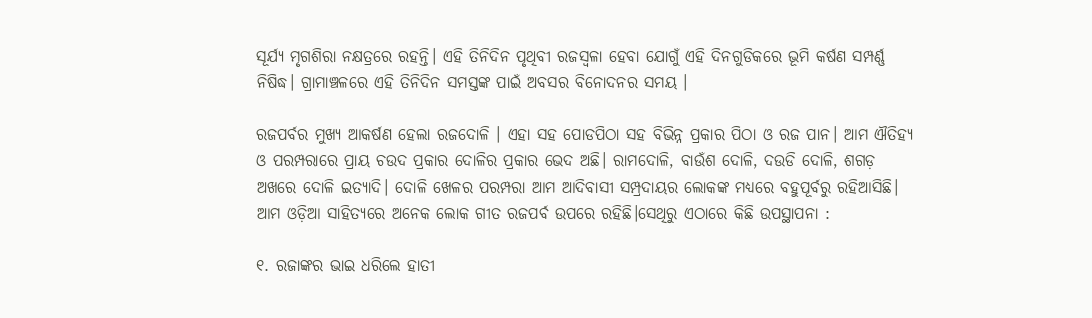ସୂର୍ଯ୍ୟ ମୃଗଶିରା ନକ୍ଷତ୍ରରେ ରହନ୍ତି। ଏହି ତିନିଦିନ ପୃଥିବୀ ରଜସ୍ୱଳା ହେବା ଯୋଗୁଁ ଏହି ଦିନଗୁଡିକରେ ଭୂମି କର୍ଷଣ ସମ୍ପର୍ଣ୍ଣ ନିଷିଦ୍ଧ। ଗ୍ରାମାଞ୍ଚଳରେ ଏହି ତିନିଦିନ ସମସ୍ତଙ୍କ ପାଇଁ ଅବସର ବିନୋଦନର ସମୟ ।

ରଜପର୍ବର ମୁଖ୍ୟ ଆକର୍ଷଣ ହେଲା ରଜଦୋଳି । ଏହା ସହ ପୋଡପିଠା ସହ ବିଭିନ୍ନ ପ୍ରକାର ପିଠା ଓ ରଜ ପାନ। ଆମ ଐତିହ୍ୟ ଓ ପରମ୍ପରାରେ ପ୍ରାୟ ଚଉଦ ପ୍ରକାର ଦୋଳିର ପ୍ରକାର ଭେଦ ଅଛି। ରାମଦୋଳି, ବାଉଁଶ ଦୋଳି, ଦଉଡି ଦୋଳି, ଶଗଡ଼ ଅଖରେ ଦୋଳି ଇତ୍ୟାଦି। ଦୋଳି ଖେଳର ପରମ୍ପରା ଆମ ଆଦିବାସୀ ସମ୍ପ୍ରଦାୟର ଲୋକଙ୍କ ମଧ୍ୟରେ ବହୁପୂର୍ବରୁ ରହିଆସିଛି। ଆମ ଓଡ଼ିଆ ସାହିତ୍ୟରେ ଅନେକ ଲୋକ ଗୀତ ରଜପର୍ବ ଉପରେ ରହିଛି।ସେଥିରୁ ଏଠାରେ କିଛି ଉପସ୍ଥାପନା :

୧. ରଜାଙ୍କର ଭାଇ ଧରିଲେ ହାତୀ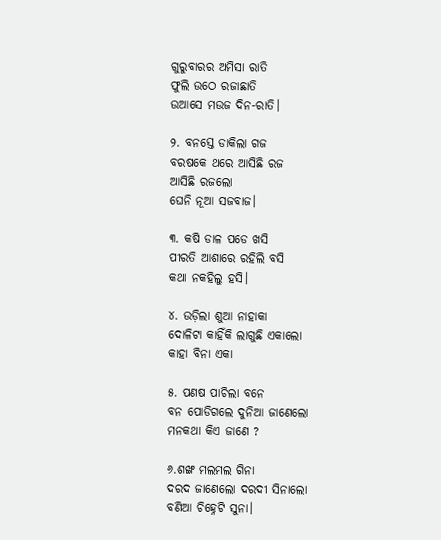ଗୁରୁବାରର ଅମିସା ରାତି
ଫୁଲି ଉଠେ ରଜାଛାତି
ଉଆସେ ମଉଜ ଦିନ-ରାତି।

୨. ବନସ୍ତେ ଡାକିଲା ଗଜ
ବରଷକେ ଥରେ ଆସିଛି ରଜ
ଆସିଛି ରଜଲୋ
ଘେନି ନୂଆ ସଜବାଜ।

୩. କଷି ଡାଳ ପଡେ ଖସି
ପୀରତି ଆଶାରେ ରହିଲି ବସି
କଥା ନକହିଲୁ ହସି।

୪. ଉଡ଼ିଲା ଶୁଆ ନାହାକା
ଦୋଳିଟା କାହିଁକି ଲାଗୁଛି ଏକାଲୋ
କାହା ବିନା ଏକା

୫. ପଣଷ ପାଚିଲା ବନେ
ବନ ପୋଡିଗଲେ ଦୁନିଆ ଜାଣେଲୋ
ମନକଥା କିଏ ଜାଣେ ?

୬.ଶଙ୍ଖ ମଲମଲ ଗିନା
ଦରଦ ଜାଣେଲୋ ଦରଦୀ ସିନାଲୋ
ବଣିଆ ଚିହ୍ନେଟି ସୁନା।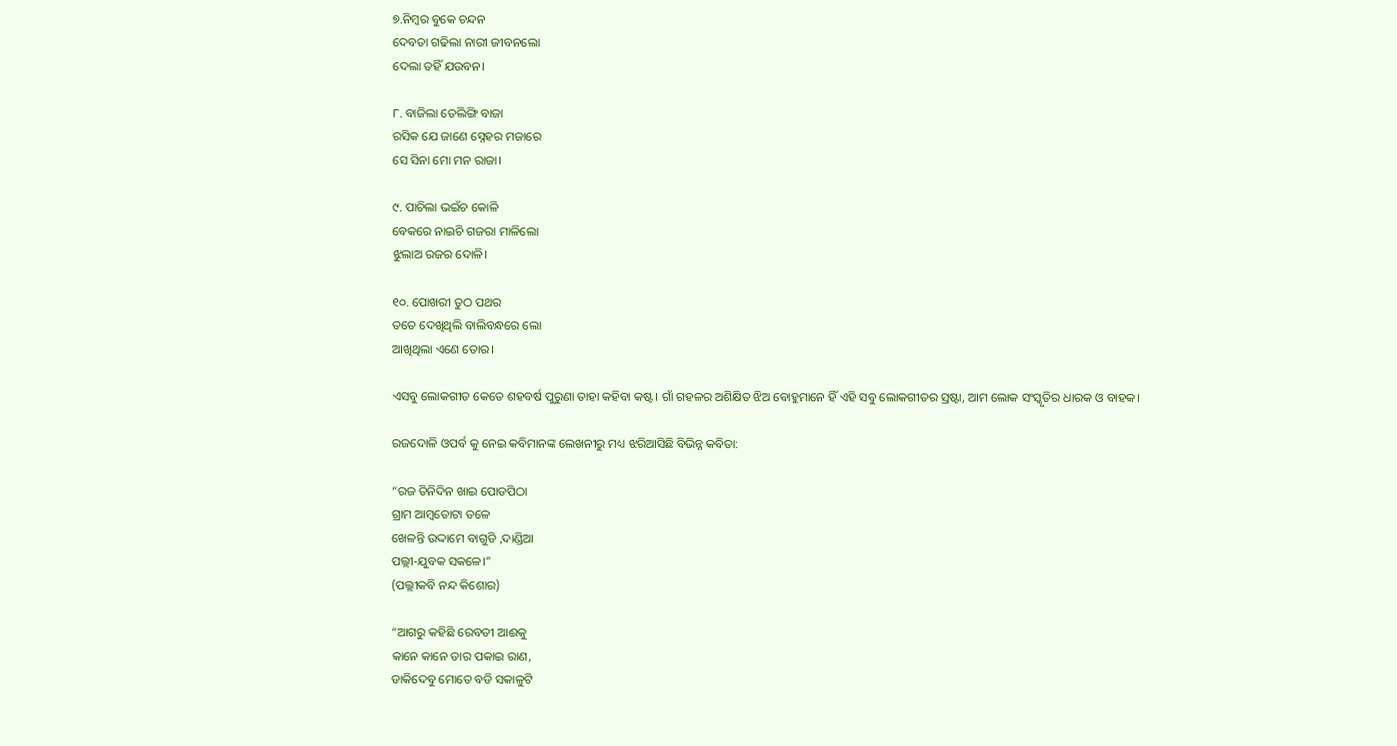୭.ନିମ୍ବର ବୁକେ ଚନ୍ଦନ
ଦେବତା ଗଢିଲା ନାରୀ ଜୀବନଲୋ
ଦେଲା ତହିଁ ଯଉବନ।

୮. ବାଜିଲା ତେଲିଙ୍ଗି ବାଜା
ରସିକ ଯେ ଜାଣେ ସ୍ନେହର ମଜାରେ
ସେ ସିନା ମୋ ମନ ରାଜା।

୯. ପାଚିଲା ଭଇଁଚ କୋଳି
ବେକରେ ନାଇଚି ଗଜରା ମାଳିଲୋ
ଝୁଲାଅ ରଜର ଦୋଳି।

୧୦. ପୋଖରୀ ତୁଠ ପଥର
ତତେ ଦେଖିଥିଲି ବାଲିବନ୍ଧରେ ଲୋ
ଆଖିଥିଲା ଏଣେ ତୋର।

ଏସବୁ ଲୋକଗୀତ କେତେ ଶହବର୍ଷ ପୁରୁଣା ତାହା କହିବା କଷ୍ଟ। ଗାଁ ଗହଳର ଅଶିକ୍ଷିତ ଝିଅ ବୋହୁମାନେ ହିଁ ଏହି ସବୁ ଲୋକଗୀତର ସ୍ରଷ୍ଟା, ଆମ ଲୋକ ସଂସ୍କୃତିର ଧାରକ ଓ ବାହକ।

ରଜଦୋଳି ଓପର୍ବ କୁ ନେଇ କବିମାନଙ୍କ ଲେଖନୀରୁ ମଧ୍ୟ ଝରିଆସିଛି ବିଭିନ୍ନ କବିତା:

“ରଜ ତିନିଦିନ ଖାଇ ପୋଡପିଠା
ଗ୍ରାମ ଆମ୍ବତୋଟା ତଳେ
ଖେଳନ୍ତି ଉଦ୍ଦାମେ ବାଗୁଡି ,ଦାଣ୍ଡିଆ
ପଲ୍ଲୀ-ଯୁବକ ସକଳେ।”
(ପଲ୍ଲୀକବି ନନ୍ଦ କିଶୋର)

“ଆଗରୁ କହିଛି ରେବତୀ ଆଈକୁ
କାନେ କାନେ ତାର ପକାଇ ରାଣ,
ଡାକିଦେବୁ ମୋତେ ବଡି ସକାଳୁଟି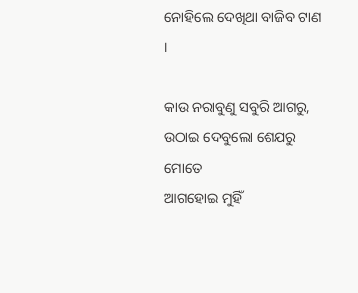ନୋହିଲେ ଦେଖିଥା ବାଜିବ ଟାଣ ।

କାଉ ନରାବୁଣୁ ସବୁରି ଆଗରୁ,
ଉଠାଇ ଦେବୁଲୋ ଶେଯରୁ ମୋତେ
ଆଗହୋଇ ମୁହିଁ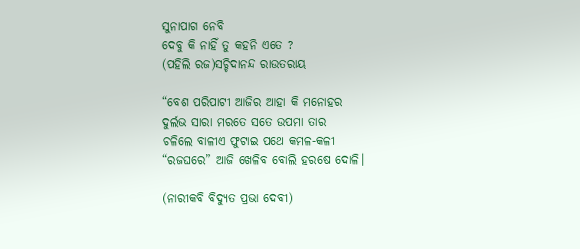ସୁନାପାଗ ନେବି
ଦେବୁ କି ନାହିଁ ତୁ କହନି ଏତେ ?
(ପହିଲି ରଜ)ସଚ୍ଚିଦାନନ୍ଦ ରାଉତରାୟ

“ବେଶ ପରିପାଟୀ ଆଜିର ଆହା କି ମନୋହର
ଦୁର୍ଲଭ ସାରା ମରତେ ସତେ ଉପମା ତାର
ଚଳିଲେ ବାଳୀଏ ଫୁଟାଇ ପଥେ କମଳ-କଳୀ
“ରଜଘରେ” ଆଜି ଖେଳିବ ବୋଲି ହରଷେ ଦୋଳି।

(ନାରୀକବି ବିଦ୍ୟୁତ ପ୍ରଭା ଦେବୀ)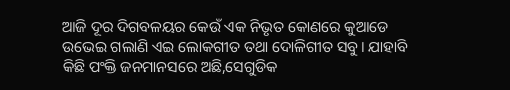ଆଜି ଦୂର ଦିଗବଳୟର କେଉଁ ଏକ ନିଭୃତ କୋଣରେ କୁଆଡେ ଉଭେଇ ଗଲାଣି ଏଇ ଲୋକଗୀତ ତଥା ଦୋଳିଗୀତ ସବୁ। ଯାହାବି କିଛି ପଂକ୍ତି ଜନମାନସରେ ଅଛି,ସେଗୁଡିକ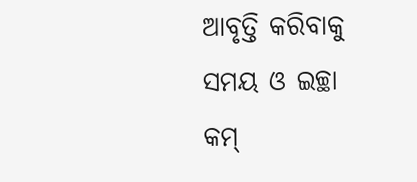ଆବୃତ୍ତି କରିବାକୁ ସମୟ ଓ ଇଚ୍ଛା କମ୍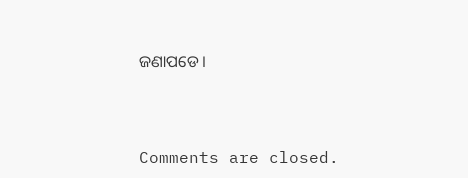ଜଣାପଡେ।



Comments are closed.